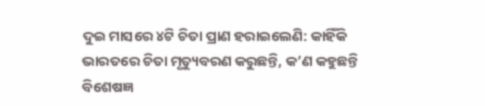ଦୁଇ ମାସରେ ୪ଟି ଚିତା ପ୍ରାଣ ହରାଇଲେଣି: କାହିଁକି ଭାରତରେ ଚିତା ମୃତ୍ୟୁବରଣ କରୁଛନ୍ତି, କ’ଣ କହୁଛନ୍ତି ବିଶେଷଜ୍ଞ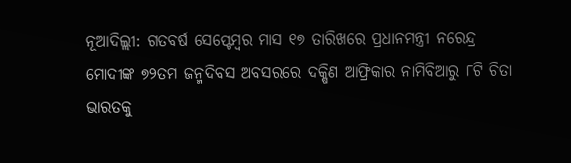ନୂଆଦିଲ୍ଲୀ: ଗତବର୍ଷ ସେପ୍ଟେମ୍ବର ମାସ ୧୭ ତାରିଖରେ ପ୍ରଧାନମନ୍ତ୍ରୀ ନରେନ୍ଦ୍ର ମୋଦୀଙ୍କ ୭୨ତମ ଜନ୍ମଦିବସ ଅବସରରେ ଦକ୍ଷିଣ ଆଫ୍ରିକାର ନାମିବିଆରୁ ୮ଟି ଚିତା ଭାରତକୁ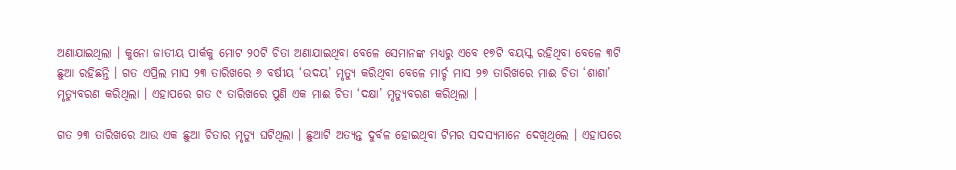ଅଣାଯାଇଥିଲା । କୁନୋ ଜାତୀୟ ପାର୍କକୁ ମୋଟ ୨୦ଟି ଚିତା ଅଣାଯାଇଥିବା ବେଳେ ସେମାନଙ୍କ ମଧ୍ୟରୁ ଏବେ ୧୭ଟି ବୟସ୍କ ରହିଥିବା ବେଳେ ୩ଟି ଛୁଆ ରହିଛନ୍ତି । ଗତ ଏପ୍ରିଲ ମାସ ୨୩ ତାରିଖରେ ୬ ବର୍ଷୀୟ ‘ଉଦୟ’ ମୃତ୍ୟୁ କରିଥିବା ବେଳେ ମାର୍ଚ୍ଚ ମାସ ୨୭ ତାରିଖରେ ମାଈ ଚିତା ‘ଶାଶା’ ମୃତ୍ୟୁବରଣ କରିଥିଲା । ଏହାପରେ ଗତ ୯ ତାରିଖରେ ପୁଣି ଏକ ମାଈ ଚିତା ‘ଦକ୍ଷା’ ମୃତ୍ୟୁବରଣ କରିଥିଲା ।

ଗତ ୨୩ ତାରିଖରେ ଆଉ ଏକ ଛୁଆ ଚିତାର ମୃତ୍ୟୁ ଘଟିଥିଲା । ଛୁଆଟି ଅତ୍ୟନ୍ତ ଦୁର୍ବଳ ହୋଇଥିବା ଟିମର ସଦସ୍ୟମାନେ ଦେଖିଥିଲେ । ଏହାପରେ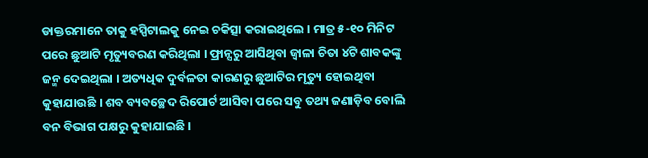ଡାକ୍ତରମାନେ ତାକୁ ହସ୍ପିଟାଲକୁ ନେଇ ଚକିତ୍ସା କରାଇଥିଲେ । ମାତ୍ର ୫-୧୦ ମିନିଟ ପରେ ଛୁଆଟି ମୃତ୍ୟୁବରଣ କରିଥିଲା । ଫ୍ରାନ୍ସରୁ ଆସିଥିବା ଜ୍ୱାଳା ଚିତା ୪ଟି ଶାବକଙ୍କୁ ଜନ୍ମ ଦେଇଥିଲା । ଅତ୍ୟଧିକ ଦୁର୍ବଳତା କାରଣରୁ ଛୁଆଟିର ମୃତ୍ୟୁ ହୋଇଥିବା କୁହାଯାଉଛି । ଶବ ବ୍ୟବଚ୍ଛେଦ ରିପୋର୍ଟ ଆସିବା ପରେ ସବୁ ତଥ୍ୟ ଜଣାଡ଼ିବ ବୋଲି ବନ ବିଭାଗ ପକ୍ଷରୁ କୁହାଯାଇଛି ।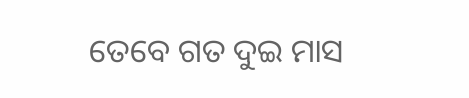ତେବେ ଗତ ଦୁଇ ମାସ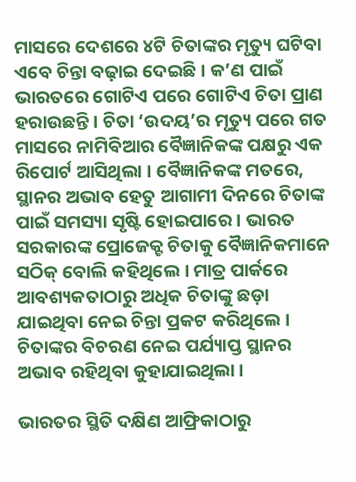ମାସରେ ଦେଶରେ ୪ଟି ଚିତାଙ୍କର ମୃତ୍ୟୁ ଘଟିବା ଏବେ ଚିନ୍ତା ବଢ଼ାଇ ଦେଇଛି । କ’ଣ ପାଇଁ ଭାରତରେ ଗୋଟିଏ ପରେ ଗୋଟିଏ ଚିତା ପ୍ରାଣ ହରାଉଛନ୍ତି । ଚିତା ‘ଉଦୟ’ର ମୃତ୍ୟୁ ପରେ ଗତ ମାସରେ ନାମିବିଆର ବୈଜ୍ଞାନିକଙ୍କ ପକ୍ଷରୁ ଏକ ରିପୋର୍ଟ ଆସିଥିଲା । ବୈଜ୍ଞାନିକଙ୍କ ମତରେ, ସ୍ଥାନର ଅଭାବ ହେତୁ ଆଗାମୀ ଦିନରେ ଚିତାଙ୍କ ପାଇଁ ସମସ୍ୟା ସୃଷ୍ଟି ହୋଇପାରେ । ଭାରତ ସରକାରଙ୍କ ପ୍ରୋଜେକ୍ଟ ଚିତାକୁ ବୈଜ୍ଞାନିକମାନେ ସଠିକ୍ ବୋଲି କହିଥିଲେ । ମାତ୍ର ପାର୍କରେ ଆବଶ୍ୟକତାଠାରୁ ଅଧିକ ଚିତାଙ୍କୁ ଛଡ଼ା ଯାଇଥିବା ନେଇ ଚିନ୍ତା ପ୍ରକଟ କରିଥିଲେ । ଚିତାଙ୍କର ବିଚରଣ ନେଇ ପର୍ଯ୍ୟାପ୍ତ ସ୍ଥାନର ଅଭାବ ରହିଥିବା କୁହାଯାଇଥିଲା ।

ଭାରତର ସ୍ଥିତି ଦକ୍ଷିଣ ଆଫ୍ରିକାଠାରୁ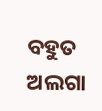ବହୁତ ଅଲଗା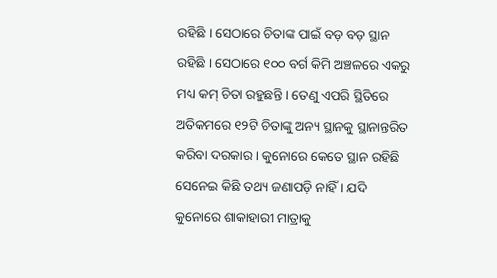ରହିଛି । ସେଠାରେ ଚିତାଙ୍କ ପାଇଁ ବଡ଼ ବଡ଼ ସ୍ଥାନ ରହିଛି । ସେଠାରେ ୧୦୦ ବର୍ଗ କିମି ଅଞ୍ଚଳରେ ଏକରୁ ମଧ୍ୟ କମ୍ ଚିତା ରହୁଛନ୍ତି । ତେଣୁ ଏପରି ସ୍ଥିତିରେ ଅତିକମରେ ୧୨ଟି ଚିତାଙ୍କୁ ଅନ୍ୟ ସ୍ଥାନକୁ ସ୍ଥାନାନ୍ତରିତ କରିବା ଦରକାର । କୁନୋରେ କେତେ ସ୍ଥାନ ରହିଛି ସେନେଇ କିଛି ତଥ୍ୟ ଜଣାପଡ଼ି ନାହିଁ । ଯଦି କୁନୋରେ ଶାକାହାରୀ ମାତ୍ରାକୁ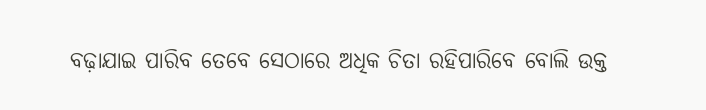ବଢ଼ାଯାଇ ପାରିବ ତେବେ ସେଠାରେ ଅଧିକ ଚିତା ରହିପାରିବେ ବୋଲି ଉକ୍ତ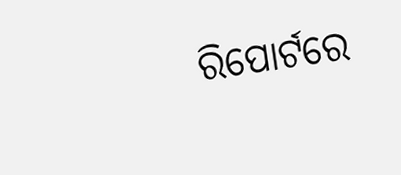ରିପୋର୍ଟରେ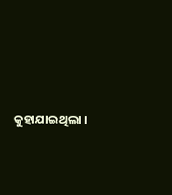କୁହାଯାଇଥିଲା ।